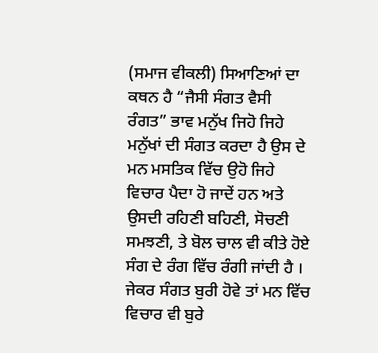(ਸਮਾਜ ਵੀਕਲੀ) ਸਿਆਣਿਆਂ ਦਾ ਕਥਨ ਹੈ “ਜੈਸੀ ਸੰਗਤ ਵੈਸੀ ਰੰਗਤ” ਭਾਵ ਮਨੁੱਖ ਜਿਹੋ ਜਿਹੇ ਮਨੁੱਖਾਂ ਦੀ ਸੰਗਤ ਕਰਦਾ ਹੈ ਉਸ ਦੇ ਮਨ ਮਸਤਿਕ ਵਿੱਚ ਉਹੋ ਜਿਹੇ ਵਿਚਾਰ ਪੈਦਾ ਹੋ ਜਾਦੇਂ ਹਨ ਅਤੇ ਉਸਦੀ ਰਹਿਣੀ ਬਹਿਣੀ, ਸੋਚਣੀ ਸਮਝਣੀ, ਤੇ ਬੋਲ ਚਾਲ ਵੀ ਕੀਤੇ ਹੋਏ ਸੰਗ ਦੇ ਰੰਗ ਵਿੱਚ ਰੰਗੀ ਜਾਂਦੀ ਹੈ । ਜੇਕਰ ਸੰਗਤ ਬੁਰੀ ਹੋਵੇ ਤਾਂ ਮਨ ਵਿੱਚ ਵਿਚਾਰ ਵੀ ਬੁਰੇ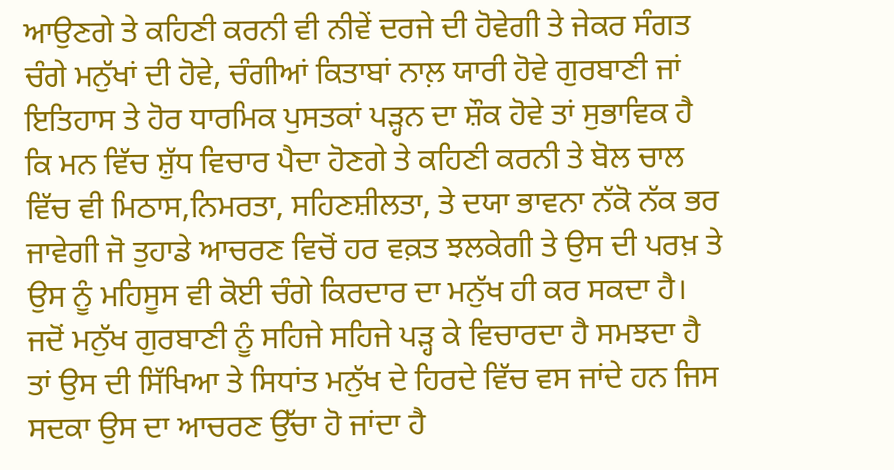ਆਉਣਗੇ ਤੇ ਕਹਿਣੀ ਕਰਨੀ ਵੀ ਨੀਵੇਂ ਦਰਜੇ ਦੀ ਹੋਵੇਗੀ ਤੇ ਜੇਕਰ ਸੰਗਤ ਚੰਗੇ ਮਨੁੱਖਾਂ ਦੀ ਹੋਵੇ, ਚੰਗੀਆਂ ਕਿਤਾਬਾਂ ਨਾਲ਼ ਯਾਰੀ ਹੋਵੇ ਗੁਰਬਾਣੀ ਜਾਂ ਇਤਿਹਾਸ ਤੇ ਹੋਰ ਧਾਰਮਿਕ ਪੁਸਤਕਾਂ ਪੜ੍ਹਨ ਦਾ ਸ਼ੌਕ ਹੋਵੇ ਤਾਂ ਸੁਭਾਵਿਕ ਹੈ ਕਿ ਮਨ ਵਿੱਚ ਸ਼ੁੱਧ ਵਿਚਾਰ ਪੈਦਾ ਹੋਣਗੇ ਤੇ ਕਹਿਣੀ ਕਰਨੀ ਤੇ ਬੋਲ ਚਾਲ ਵਿੱਚ ਵੀ ਮਿਠਾਸ,ਨਿਮਰਤਾ, ਸਹਿਣਸ਼ੀਲਤਾ, ਤੇ ਦਯਾ ਭਾਵਨਾ ਨੱਕੋ ਨੱਕ ਭਰ ਜਾਵੇਗੀ ਜੋ ਤੁਹਾਡੇ ਆਚਰਣ ਵਿਚੋਂ ਹਰ ਵਕ਼ਤ ਝਲਕੇਗੀ ਤੇ ਉਸ ਦੀ ਪਰਖ਼ ਤੇ ਉਸ ਨੂੰ ਮਹਿਸੂਸ ਵੀ ਕੋਈ ਚੰਗੇ ਕਿਰਦਾਰ ਦਾ ਮਨੁੱਖ ਹੀ ਕਰ ਸਕਦਾ ਹੈ। ਜਦੋਂ ਮਨੁੱਖ ਗੁਰਬਾਣੀ ਨੂੰ ਸਹਿਜੇ ਸਹਿਜੇ ਪੜ੍ਹ ਕੇ ਵਿਚਾਰਦਾ ਹੈ ਸਮਝਦਾ ਹੈ ਤਾਂ ਉਸ ਦੀ ਸਿੱਖਿਆ ਤੇ ਸਿਧਾਂਤ ਮਨੁੱਖ ਦੇ ਹਿਰਦੇ ਵਿੱਚ ਵਸ ਜਾਂਦੇ ਹਨ ਜਿਸ ਸਦਕਾ ਉਸ ਦਾ ਆਚਰਣ ਉੱਚਾ ਹੋ ਜਾਂਦਾ ਹੈ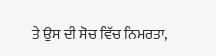ਤੇ ਉਸ ਦੀ ਸੋਚ ਵਿੱਚ ਨਿਮਰਤਾ,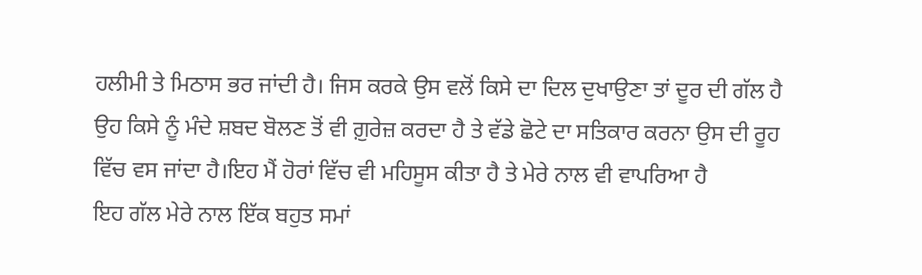ਹਲੀਮੀ ਤੇ ਮਿਠਾਸ ਭਰ ਜਾਂਦੀ ਹੈ। ਜਿਸ ਕਰਕੇ ਉਸ ਵਲੋਂ ਕਿਸੇ ਦਾ ਦਿਲ ਦੁਖਾਉਣਾ ਤਾਂ ਦੂਰ ਦੀ ਗੱਲ ਹੈ ਉਹ ਕਿਸੇ ਨੂੰ ਮੰਦੇ ਸ਼ਬਦ ਬੋਲਣ ਤੋਂ ਵੀ ਗ਼ੁਰੇਜ਼ ਕਰਦਾ ਹੈ ਤੇ ਵੱਡੇ ਛੋਟੇ ਦਾ ਸਤਿਕਾਰ ਕਰਨਾ ਉਸ ਦੀ ਰੂਹ ਵਿੱਚ ਵਸ ਜਾਂਦਾ ਹੈ।ਇਹ ਮੈਂ ਹੋਰਾਂ ਵਿੱਚ ਵੀ ਮਹਿਸੂਸ ਕੀਤਾ ਹੈ ਤੇ ਮੇਰੇ ਨਾਲ ਵੀ ਵਾਪਰਿਆ ਹੈ
ਇਹ ਗੱਲ ਮੇਰੇ ਨਾਲ ਇੱਕ ਬਹੁਤ ਸਮਾਂ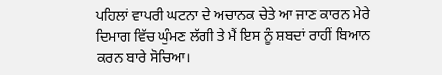ਪਹਿਲਾਂ ਵਾਪਰੀ ਘਟਨਾ ਦੇ ਅਚਾਨਕ ਚੇਤੇ ਆ ਜਾਣ ਕਾਰਨ ਮੇਰੇ ਦਿਮਾਗ ਵਿੱਚ ਘੁੰਮਣ ਲੱਗੀ ਤੇ ਮੈਂ ਇਸ ਨੂੰ ਸ਼ਬਦਾਂ ਰਾਹੀਂ ਬਿਆਨ ਕਰਨ ਬਾਰੇ ਸੋਚਿਆ।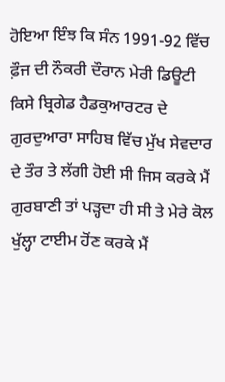ਹੋਇਆ ਇੰਝ ਕਿ ਸੰਨ 1991-92 ਵਿੱਚ ਫ਼ੌਜ ਦੀ ਨੌਕਰੀ ਦੌਰਾਨ ਮੇਰੀ ਡਿਊਟੀ ਕਿਸੇ ਬ੍ਰਿਗੇਡ ਹੈਡਕੁਆਰਟਰ ਦੇ ਗੁਰਦੁਆਰਾ ਸਾਹਿਬ ਵਿੱਚ ਮੁੱਖ ਸੇਵਦਾਰ ਦੇ ਤੌਰ ਤੇ ਲੱਗੀ ਹੋਈ ਸੀ ਜਿਸ ਕਰਕੇ ਮੈਂ ਗੁਰਬਾਣੀ ਤਾਂ ਪੜ੍ਹਦਾ ਹੀ ਸੀ ਤੇ ਮੇਰੇ ਕੋਲ ਖੁੱਲ੍ਹਾ ਟਾਈਮ ਹੋਂਣ ਕਰਕੇ ਮੈਂ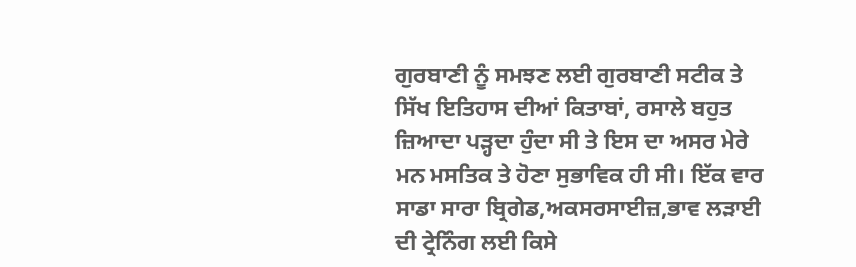ਗੁਰਬਾਣੀ ਨੂੰ ਸਮਝਣ ਲਈ ਗੁਰਬਾਣੀ ਸਟੀਕ ਤੇ ਸਿੱਖ ਇਤਿਹਾਸ ਦੀਆਂ ਕਿਤਾਬਾਂ, ਰਸਾਲੇ ਬਹੁਤ ਜ਼ਿਆਦਾ ਪੜ੍ਹਦਾ ਹੁੰਦਾ ਸੀ ਤੇ ਇਸ ਦਾ ਅਸਰ ਮੇਰੇ ਮਨ ਮਸਤਿਕ ਤੇ ਹੋਣਾ ਸੁਭਾਵਿਕ ਹੀ ਸੀ। ਇੱਕ ਵਾਰ ਸਾਡਾ ਸਾਰਾ ਬ੍ਰਿਗੇਡ,ਅਕਸਰਸਾਈਜ਼,ਭਾਵ ਲੜਾਈ ਦੀ ਟ੍ਰੇਨਿੰਗ ਲਈ ਕਿਸੇ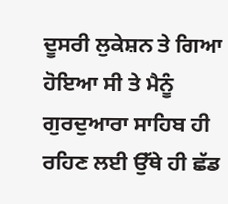ਦੂਸਰੀ ਲੁਕੇਸ਼ਨ ਤੇ ਗਿਆ ਹੋਇਆ ਸੀ ਤੇ ਮੈਨੂੰ ਗੁਰਦੁਆਰਾ ਸਾਹਿਬ ਹੀ ਰਹਿਣ ਲਈ ਉੱਥੇ ਹੀ ਛੱਡ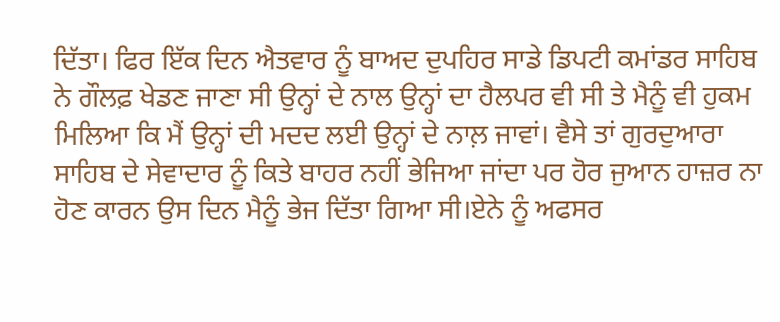ਦਿੱਤਾ। ਫਿਰ ਇੱਕ ਦਿਨ ਐਤਵਾਰ ਨੂੰ ਬਾਅਦ ਦੁਪਹਿਰ ਸਾਡੇ ਡਿਪਟੀ ਕਮਾਂਡਰ ਸਾਹਿਬ ਨੇ ਗੌਲਫ਼ ਖੇਡਣ ਜਾਣਾ ਸੀ ਉਨ੍ਹਾਂ ਦੇ ਨਾਲ ਉਨ੍ਹਾਂ ਦਾ ਹੈਲਪਰ ਵੀ ਸੀ ਤੇ ਮੈਨੂੰ ਵੀ ਹੁਕਮ ਮਿਲਿਆ ਕਿ ਮੈਂ ਉਨ੍ਹਾਂ ਦੀ ਮਦਦ ਲਈ ਉਨ੍ਹਾਂ ਦੇ ਨਾਲ਼ ਜਾਵਾਂ। ਵੈਸੇ ਤਾਂ ਗੁਰਦੁਆਰਾ ਸਾਹਿਬ ਦੇ ਸੇਵਾਦਾਰ ਨੂੰ ਕਿਤੇ ਬਾਹਰ ਨਹੀਂ ਭੇਜਿਆ ਜਾਂਦਾ ਪਰ ਹੋਰ ਜੁਆਨ ਹਾਜ਼ਰ ਨਾ ਹੋਣ ਕਾਰਨ ਉਸ ਦਿਨ ਮੈਨੂੰ ਭੇਜ ਦਿੱਤਾ ਗਿਆ ਸੀ।ਏਨੇ ਨੂੰ ਅਫਸਰ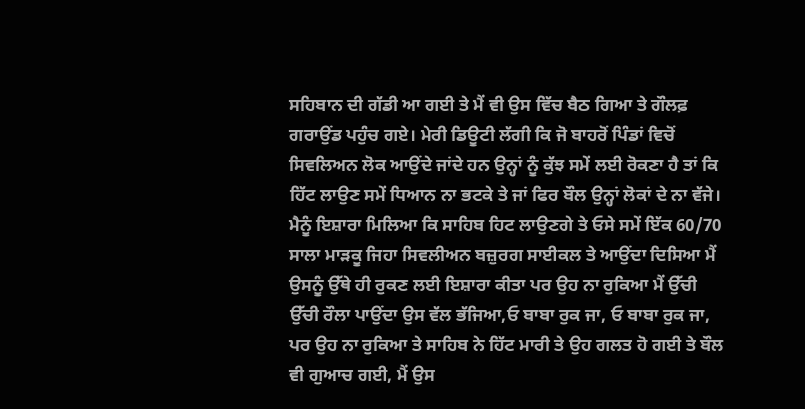ਸਹਿਬਾਨ ਦੀ ਗੱਡੀ ਆ ਗਈ ਤੇ ਮੈਂ ਵੀ ਉਸ ਵਿੱਚ ਬੈਠ ਗਿਆ ਤੇ ਗੌਲਫ਼ ਗਰਾਉਂਡ ਪਹੁੰਚ ਗਏ। ਮੇਰੀ ਡਿਊਟੀ ਲੱਗੀ ਕਿ ਜੋ ਬਾਹਰੋਂ ਪਿੰਡਾਂ ਵਿਚੋਂ ਸਿਵਲਿਅਨ ਲੋਕ ਆਉਂਦੇ ਜਾਂਦੇ ਹਨ ਉਨ੍ਹਾਂ ਨੂੰ ਕੁੱਝ ਸਮੇਂ ਲਈ ਰੋਕਣਾ ਹੈ ਤਾਂ ਕਿ ਹਿੱਟ ਲਾਉਣ ਸਮੇਂ ਧਿਆਨ ਨਾ ਭਟਕੇ ਤੇ ਜਾਂ ਫਿਰ ਬੌਲ ਉਨ੍ਹਾਂ ਲੋਕਾਂ ਦੇ ਨਾ ਵੱਜੇ। ਮੈਨੂੰ ਇਸ਼ਾਰਾ ਮਿਲਿਆ ਕਿ ਸਾਹਿਬ ਹਿਟ ਲਾਉਣਗੇ ਤੇ ਓਸੇ ਸਮੇਂ ਇੱਕ 60/70 ਸਾਲਾ ਮਾੜਕੂ ਜਿਹਾ ਸਿਵਲੀਅਨ ਬਜ਼ੁਰਗ ਸਾਈਕਲ ਤੇ ਆਉਂਦਾ ਦਿਸਿਆ ਮੈਂ ਉਸਨੂੰ ਉੱਥੇ ਹੀ ਰੁਕਣ ਲਈ ਇਸ਼ਾਰਾ ਕੀਤਾ ਪਰ ਉਹ ਨਾ ਰੁਕਿਆ ਮੈਂ ਉੱਚੀ ਉੱਚੀ ਰੌਲਾ ਪਾਉਂਦਾ ਉਸ ਵੱਲ ਭੱਜਿਆ,ਓ ਬਾਬਾ ਰੁਕ ਜਾ, ਓ ਬਾਬਾ ਰੁਕ ਜਾ, ਪਰ ਉਹ ਨਾ ਰੁਕਿਆ ਤੇ ਸਾਹਿਬ ਨੇ ਹਿੱਟ ਮਾਰੀ ਤੇ ਉਹ ਗਲਤ ਹੋ ਗਈ ਤੇ ਬੌਲ ਵੀ ਗੁਆਚ ਗਈ, ਮੈਂ ਉਸ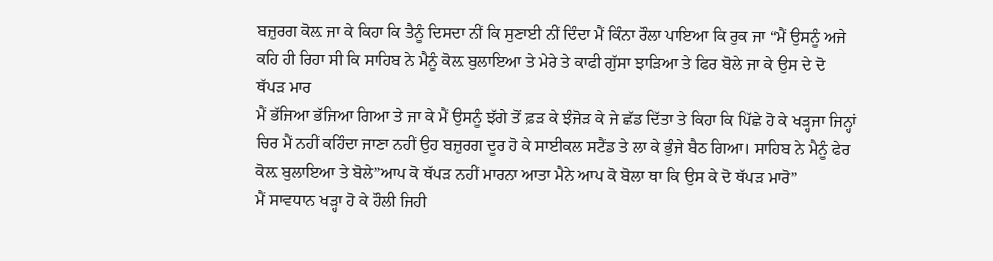ਬਜ਼ੁਰਗ ਕੋਲ਼ ਜਾ ਕੇ ਕਿਹਾ ਕਿ ਤੈਨੂੰ ਦਿਸਦਾ ਨੀਂ ਕਿ ਸੁਣਾਈ ਨੀਂ ਦਿੰਦਾ ਮੈਂ ਕਿੰਨਾ ਰੌਲਾ ਪਾਇਆ ਕਿ ਰੁਕ ਜਾ “ਮੈਂ ਉਸਨੂੰ ਅਜੇ ਕਹਿ ਹੀ ਰਿਹਾ ਸੀ ਕਿ ਸਾਹਿਬ ਨੇ ਮੈਨੂੰ ਕੋਲ਼ ਬੁਲਾਇਆ ਤੇ ਮੇਰੇ ਤੇ ਕਾਫੀ ਗੁੱਸਾ ਝਾੜਿਆ ਤੇ ਫਿਰ ਬੋਲੇ ਜਾ ਕੇ ਉਸ ਦੇ ਦੋ ਥੱਪੜ ਮਾਰ
ਮੈਂ ਭੱਜਿਆ ਭੱਜਿਆ ਗਿਆ ਤੇ ਜਾ ਕੇ ਮੈਂ ਉਸਨੂੰ ਝੱਗੇ ਤੋਂ ਫ਼ੜ ਕੇ ਝੰਜੋੜ ਕੇ ਜੇ ਛੱਡ ਦਿੱਤਾ ਤੇ ਕਿਹਾ ਕਿ ਪਿੱਛੇ ਹੋ ਕੇ ਖੜ੍ਹਜਾ ਜਿਨ੍ਹਾਂ ਚਿਰ ਮੈਂ ਨਹੀਂ ਕਹਿੰਦਾ ਜਾਣਾ ਨਹੀਂ ਉਹ ਬਜ਼ੁਰਗ ਦੂਰ ਹੋ ਕੇ ਸਾਈਕਲ ਸਟੈਂਡ ਤੇ ਲਾ ਕੇ ਭੁੰਜੇ ਬੈਠ ਗਿਆ। ਸਾਹਿਬ ਨੇ ਮੈਨੂੰ ਫੇਰ ਕੋਲ਼ ਬੁਲਾਇਆ ਤੇ ਬੋਲੇ”ਆਪ ਕੋ ਥੱਪੜ ਨਹੀਂ ਮਾਰਨਾ ਆਤਾ ਮੈਨੇ ਆਪ ਕੋ ਬੋਲਾ ਥਾ ਕਿ ਉਸ ਕੇ ਦੋ ਥੱਪੜ ਮਾਰੋ”
ਮੈਂ ਸਾਵਧਾਨ ਖੜ੍ਹਾ ਹੋ ਕੇ ਹੌਲੀ ਜਿਹੀ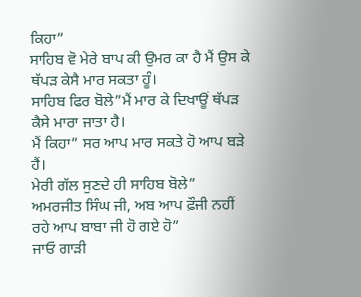ਕਿਹਾ”
ਸਾਹਿਬ ਵੋ ਮੇਰੇ ਬਾਪ ਕੀ ਉਮਰ ਕਾ ਹੈ ਮੈਂ ਉਸ ਕੇ ਥੱਪੜ ਕੇਸੈ ਮਾਰ ਸਕਤਾ ਹੂੰ।
ਸਾਹਿਬ ਫਿਰ ਬੋਲੇ”ਮੈਂ ਮਾਰ ਕੇ ਦਿਖਾਊਂ ਥੱਪੜ ਕੈਸੇ ਮਾਰਾ ਜਾਤਾ ਹੈ।
ਮੈਂ ਕਿਹਾ” ਸਰ ਆਪ ਮਾਰ ਸਕਤੇ ਹੋ ਆਪ ਬੜੇ ਹੈਂ।
ਮੇਰੀ ਗੱਲ ਸੁਣਦੇ ਹੀ ਸਾਹਿਬ ਬੋਲੇ”
ਅਮਰਜੀਤ ਸਿੰਘ ਜੀ, ਅਬ ਆਪ ਫ਼ੌਜੀ ਨਹੀਂ ਰਹੇ ਆਪ ਬਾਬਾ ਜੀ ਹੋ ਗਏ ਹੋ”
ਜਾਓ ਗਾੜੀ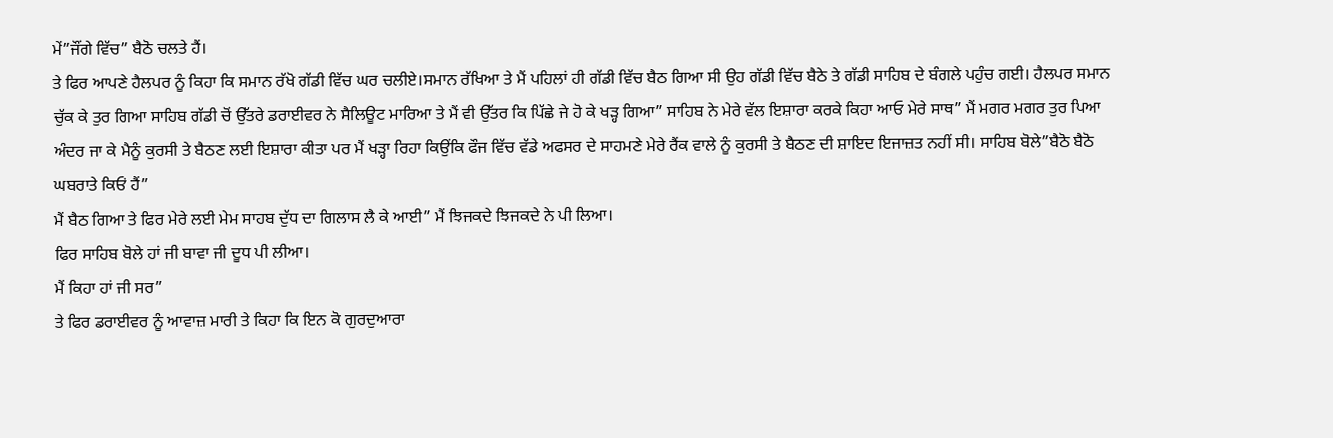ਮੇਂ”ਜੌਂਗੇ ਵਿੱਚ” ਬੈਠੋ ਚਲਤੇ ਹੈਂ।
ਤੇ ਫਿਰ ਆਪਣੇ ਹੈਲਪਰ ਨੂੰ ਕਿਹਾ ਕਿ ਸਮਾਨ ਰੱਖੋ ਗੱਡੀ ਵਿੱਚ ਘਰ ਚਲੀਏ।ਸਮਾਨ ਰੱਖਿਆ ਤੇ ਮੈਂ ਪਹਿਲਾਂ ਹੀ ਗੱਡੀ ਵਿੱਚ ਬੈਠ ਗਿਆ ਸੀ ਉਹ ਗੱਡੀ ਵਿੱਚ ਬੈਠੇ ਤੇ ਗੱਡੀ ਸਾਹਿਬ ਦੇ ਬੰਗਲੇ ਪਹੁੰਚ ਗਈ। ਹੈਲਪਰ ਸਮਾਨ ਚੁੱਕ ਕੇ ਤੁਰ ਗਿਆ ਸਾਹਿਬ ਗੱਡੀ ਚੋਂ ਉੱਤਰੇ ਡਰਾਈਵਰ ਨੇ ਸੈਲਿਊਟ ਮਾਰਿਆ ਤੇ ਮੈਂ ਵੀ ਉੱਤਰ ਕਿ ਪਿੱਛੇ ਜੇ ਹੋ ਕੇ ਖੜ੍ਹ ਗਿਆ” ਸਾਹਿਬ ਨੇ ਮੇਰੇ ਵੱਲ ਇਸ਼ਾਰਾ ਕਰਕੇ ਕਿਹਾ ਆਓ ਮੇਰੇ ਸਾਥ” ਮੈਂ ਮਗਰ ਮਗਰ ਤੁਰ ਪਿਆ ਅੰਦਰ ਜਾ ਕੇ ਮੈਨੂੰ ਕੁਰਸੀ ਤੇ ਬੈਠਣ ਲਈ ਇਸ਼ਾਰਾ ਕੀਤਾ ਪਰ ਮੈਂ ਖੜ੍ਹਾ ਰਿਹਾ ਕਿਉਂਕਿ ਫੌਜ ਵਿੱਚ ਵੱਡੇ ਅਫਸਰ ਦੇ ਸਾਹਮਣੇ ਮੇਰੇ ਰੈਂਕ ਵਾਲੇ ਨੂੰ ਕੁਰਸੀ ਤੇ ਬੈਠਣ ਦੀ ਸ਼ਾਇਦ ਇਜਾਜ਼ਤ ਨਹੀਂ ਸੀ। ਸਾਹਿਬ ਬੋਲੇ”ਬੈਠੋ ਬੈਠੋ ਘਬਰਾਤੇ ਕਿਓਂ ਹੈਂ”
ਮੈਂ ਬੈਠ ਗਿਆ ਤੇ ਫਿਰ ਮੇਰੇ ਲਈ ਮੇਮ ਸਾਹਬ ਦੁੱਧ ਦਾ ਗਿਲਾਸ ਲੈ ਕੇ ਆਈ” ਮੈਂ ਝਿਜਕਦੇ ਝਿਜਕਦੇ ਨੇ ਪੀ ਲਿਆ।
ਫਿਰ ਸਾਹਿਬ ਬੋਲੇ ਹਾਂ ਜੀ ਬਾਵਾ ਜੀ ਦੂਧ ਪੀ ਲੀਆ।
ਮੈਂ ਕਿਹਾ ਹਾਂ ਜੀ ਸਰ”
ਤੇ ਫਿਰ ਡਰਾਈਵਰ ਨੂੰ ਆਵਾਜ਼ ਮਾਰੀ ਤੇ ਕਿਹਾ ਕਿ ਇਨ ਕੋ ਗੁਰਦੁਆਰਾ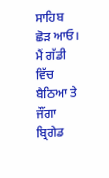ਸਾਹਿਬ ਛੋੜ ਆਓ।
ਮੈਂ ਗੱਡੀ ਵਿੱਚ ਬੈਠਿਆ ਤੇ ਜੌਂਗਾ ਬ੍ਰਿਗੇਡ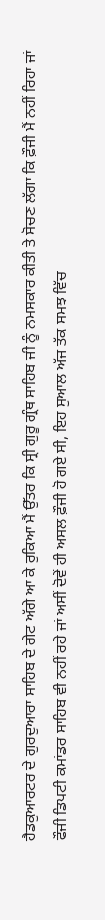ਹੈਡਕੁਆਰਟਰ ਦੇ ਗੁਰਦੁਆਰਾ ਸਾਹਿਬ ਦੇ ਗੇਟ ਅੱਗੇ ਆ ਕੇ ਰੁਕਿਆ ਮੈਂ ਉੱਤਰ ਕਿ ਸ੍ਰੀ ਗੁਰੂ ਗ੍ਰੰਥ ਸਾਹਿਬ ਜੀ ਨੂੰ ਨਮਸਕਾਰ ਕੀਤੀ ਤੇ ਸੋਚਣ ਲੱਗਾ ਕਿ ਫ਼ੌਜੀ ਮੈਂ ਨਹੀਂ ਰਿਹਾ ਜਾਂ ਫੌਜੀ ਡਿਪਟੀ ਕਮਾਂਡਰ ਸਾਹਿਬ ਵੀ ਨਹੀਂ ਰਹੇ ਜਾਂ ਅਸੀਂ ਦੋਵੇਂ ਹੀ ਅਸਲ ਫ਼ੌਜੀ ਹੋ ਗਏ ਸੀ, ਇਹ ਸੁਆਲ ਅੱਜ ਤੱਕ ਸਮਝ ਵਿੱਚ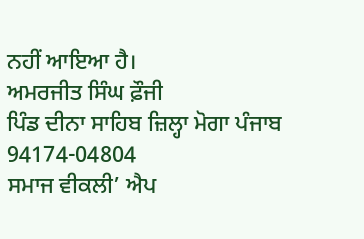ਨਹੀਂ ਆਇਆ ਹੈ।
ਅਮਰਜੀਤ ਸਿੰਘ ਫ਼ੌਜੀ
ਪਿੰਡ ਦੀਨਾ ਸਾਹਿਬ ਜ਼ਿਲ੍ਹਾ ਮੋਗਾ ਪੰਜਾਬ
94174-04804
ਸਮਾਜ ਵੀਕਲੀ’ ਐਪ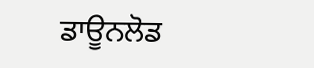ਡਾਊਨਲੋਡ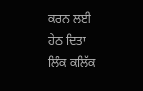ਕਰਨ ਲਈ ਹੇਠ ਦਿਤਾ ਲਿੰਕ ਕਲਿੱਕ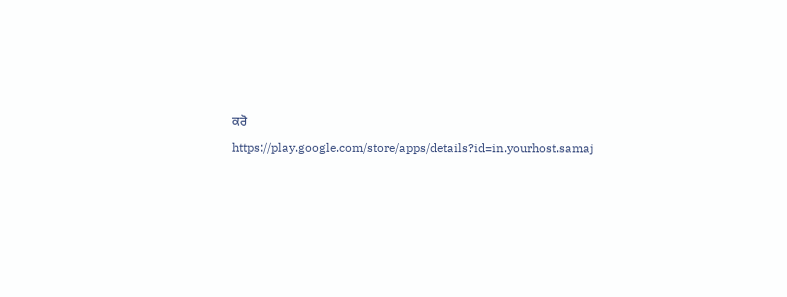ਕਰੋ
https://play.google.com/store/apps/details?id=in.yourhost.samaj